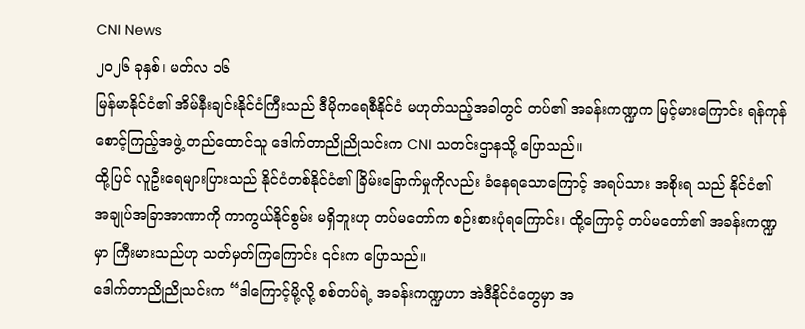CNI News
၂၀၂၆ ခုနှစ်၊ မတ်လ ၁၆
မြန်မာနိုင်ငံ၏ အိမ်နီးချင်းနိုင်ငံကြီးသည် ဒီမိုကရေစီနိုင်ငံ မဟုတ်သည့်အခါတွင် တပ်၏ အခန်းကဏ္ဍက မြင့်မားကြောင်း ရန်ကုန်စောင့်ကြည့်အဖွဲ့ တည်ထောင်သူ ဒေါက်တာညိုညိုသင်းက CNI သတင်းဌာနသို့ ပြောသည်။
ထို့ပြင် လူဦးရေများပြားသည် နိုင်ငံတစ်နိုင်ငံ၏ ခြိမ်းခြောက်မှုကိုလည်း ခံနေရသောကြောင့် အရပ်သား အစိုးရ သည် နိုင်ငံ၏ အချုပ်အခြာအာဏာကို ကာကွယ်နိုင်စွမ်း မရှိဘူးဟု တပ်မတော်က စဉ်းစားပုံရကြောင်း၊ ထို့ကြောင့် တပ်မတော်၏ အခန်းကဏ္ဍမှာ ကြီးမားသည်ဟု သတ်မှတ်ကြကြောင်း ၎င်းက ပြောသည်။
ဒေါက်တာညိုညိုသင်းက “ဒါကြောင့်မို့လို့ စစ်တပ်ရဲ့ အခန်းကဏ္ဍဟာ အဲဒီနိုင်ငံတွေမှာ အ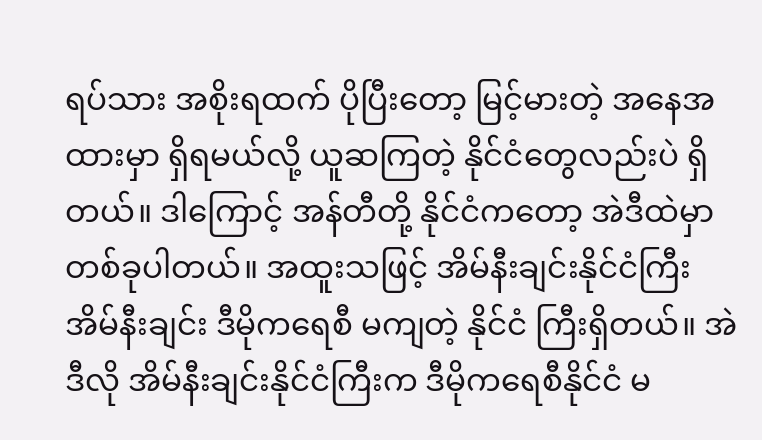ရပ်သား အစိုးရထက် ပိုပြီးတော့ မြင့်မားတဲ့ အနေအထားမှာ ရှိရမယ်လို့ ယူဆကြတဲ့ နိုင်ငံတွေလည်းပဲ ရှိတယ်။ ဒါကြောင့် အန်တီတို့ နိုင်ငံကတော့ အဲဒီထဲမှာ တစ်ခုပါတယ်။ အထူးသဖြင့် အိမ်နီးချင်းနိုင်ငံကြီး အိမ်နီးချင်း ဒီမိုကရေစီ မကျတဲ့ နိုင်ငံ ကြီးရှိတယ်။ အဲဒီလို အိမ်နီးချင်းနိုင်ငံကြီးက ဒီမိုကရေစီနိုင်ငံ မ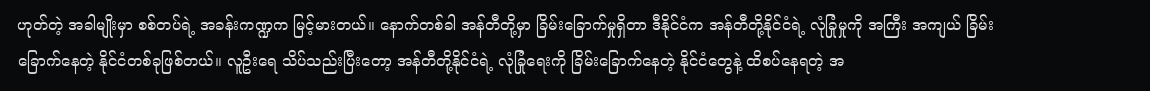ဟုတ်တဲ့ အခါမျိုးမှာ စစ်တပ်ရဲ့ အခန်းကဏ္ဍက မြင့်မားတယ်။ နောက်တစ်ခါ အန်တီတို့မှာ ခြိမ်းခြောက်မှုရှိတာ ဒီနိုင်ငံက အန်တီတို့နိုင်ငံရဲ့ လုံခြုံမှုကို အကြီး အကျယ် ခြိမ်းခြောက်နေတဲ့ နိုင်ငံတစ်ခုဖြစ်တယ်။ လူဦးရေ သိပ်သည်းပြီးတော့ အန်တီတို့နိုင်ငံရဲ့ လုံခြုံရေးကို ခြိမ်းခြောက်နေတဲ့ နိုင်ငံတွေနဲ့ ထိစပ်နေရတဲ့ အ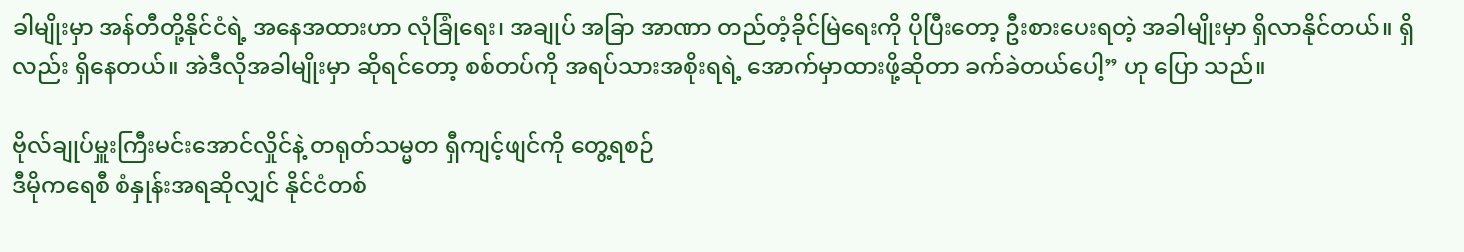ခါမျိုးမှာ အန်တီတို့နိုင်ငံရဲ့ အနေအထားဟာ လုံခြုံရေး၊ အချုပ် အခြာ အာဏာ တည်တံ့ခိုင်မြဲရေးကို ပိုပြီးတော့ ဦးစားပေးရတဲ့ အခါမျိုးမှာ ရှိလာနိုင်တယ်။ ရှိလည်း ရှိနေတယ်။ အဲဒီလိုအခါမျိုးမှာ ဆိုရင်တော့ စစ်တပ်ကို အရပ်သားအစိုးရရဲ့ အောက်မှာထားဖို့ဆိုတာ ခက်ခဲတယ်ပေါ့” ဟု ပြော သည်။

ဗိုလ်ချုပ်မှူးကြီးမင်းအောင်လှိုင်နဲ့ တရုတ်သမ္မတ ရှီကျင့်ဖျင်ကို တွေ့ရစဉ်
ဒီမိုကရေစီ စံနှုန်းအရဆိုလျှင် နိုင်ငံတစ်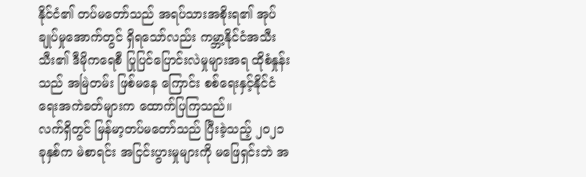နိုင်ငံ၏ တပ်မတော်သည် အရပ်သားအစိုးရ၏ အုပ်ချုပ်မှုအောက်တွင် ရှိရသော်လည်း ကမ္ဘာ့နိုင်ငံအသီးသီး၏ ဒီမိုကရေစီ ပြုပြင်ပြောင်းလဲမှုများအရ ထိုစံနှုန်းသည် အမြဲတမ်း ဖြစ်မနေ ကြောင်း စစ်ရေးနှင့်နိုင်ငံရေးအကဲခတ်များက ထောက်ပြကြသည်။
လက်ရှိတွင် မြန်မာ့တပ်မတော်သည် ပြီးခဲ့သည့် ၂၀၂၁ ခုနှစ်က မဲစာရင်း အငြင်းပွားမှုများကို မဖြေရှင်းဘဲ အ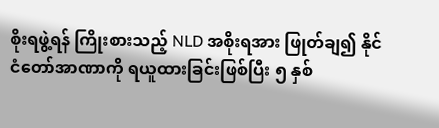စိုးရဖွဲ့ရန် ကြိုးစားသည့် NLD အစိုးရအား ဖြုတ်ချ၍ နိုင်ငံတော်အာဏာကို ရယူထားခြင်းဖြစ်ပြီး ၅ နှစ်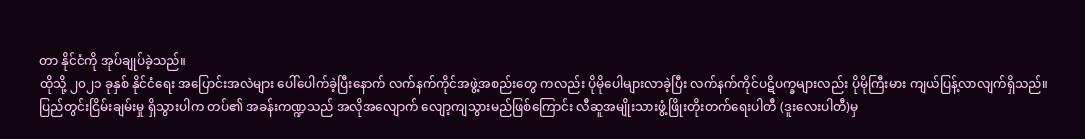တာ နိုင်ငံကို အုပ်ချုပ်ခဲ့သည်။
ထိုသို့ ၂၀၂၁ ခုနှစ် နိုင်ငံရေး အပြောင်းအလဲများ ပေါ်ပေါက်ခဲ့ပြီးနောက် လက်နက်ကိုင်အဖွဲ့အစည်းတွေ ကလည်း ပိုမိုပေါများလာခဲ့ပြီး လက်နက်ကိုင်ပဋိပက္ခများလည်း ပိုမိုကြီးမား ကျယ်ပြန့်လာလျက်ရှိသည်။
ပြည်တွင်းငြိမ်းချမ်းမှု ရှိသွားပါက တပ်၏ အခန်းကဏ္ဍသည် အလိုအလျောက် လျော့ကျသွားမည်ဖြစ်ကြောင်း လီဆူအမျိုးသားဖွံ့ဖြိုးတိုးတက်ရေးပါတီ (ဒူးလေးပါတီ)မှ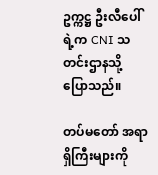ဥက္ကဋ္ဌ ဦးလီပေါ်ရဲ့က CNI သတင်းဌာနသို့ ပြောသည်။

တပ်မတော် အရာရှိကြီးများကို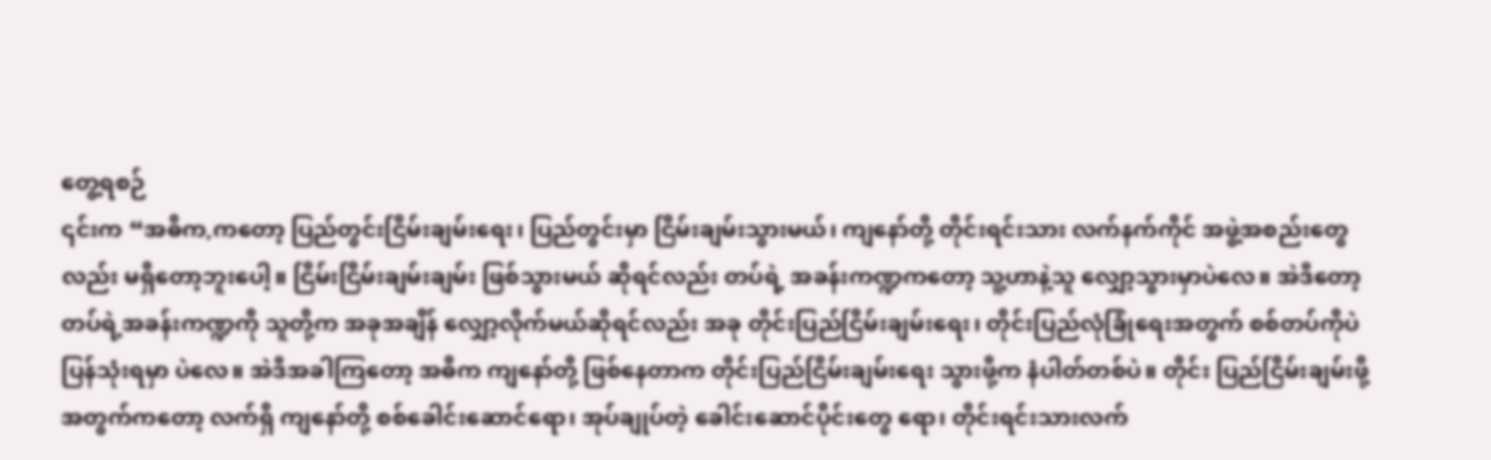တွေ့ရစဉ်
၎င်းက “အဓိက,ကတော့ ပြည်တွင်းငြိမ်းချမ်းရေး၊ ပြည်တွင်းမှာ ငြိမ်းချမ်းသွားမယ်၊ ကျနော်တို့ တိုင်းရင်းသား လက်နက်ကိုင် အဖွဲ့အစည်းတွေလည်း မရှိတော့ဘူးပေါ့။ ငြိမ်းငြိမ်းချမ်းချမ်း ဖြစ်သွားမယ် ဆိုရင်လည်း တပ်ရဲ့ အခန်းကဏ္ဍကတော့ သူ့ဟာနဲ့သူ လျှော့သွားမှာပဲလေ။ အဲဒီတော့ တပ်ရဲ့အခန်းကဏ္ဍကို သူတို့က အခုအချိန် လျှော့လိုက်မယ်ဆိုရင်လည်း အခု တိုင်းပြည်ငြိမ်းချမ်းရေး၊ တိုင်းပြည်လုံခြုံရေးအတွက် စစ်တပ်ကိုပဲ ပြန်သုံးရမှာ ပဲလေ။ အဲဒီအခါကြတော့ အဓိက ကျနော်တို့ ဖြစ်နေတာက တိုင်းပြည်ငြိမ်းချမ်းရေး သွားဖို့က နံပါတ်တစ်ပဲ။ တိုင်း ပြည်ငြိမ်းချမ်းဖို့ အတွက်ကတော့ လက်ရှိ ကျနော်တို့ စစ်ခေါင်းဆောင်ရော၊ အုပ်ချုပ်တဲ့ ခေါင်းဆောင်ပိုင်းတွေ ရော၊ တိုင်းရင်းသားလက်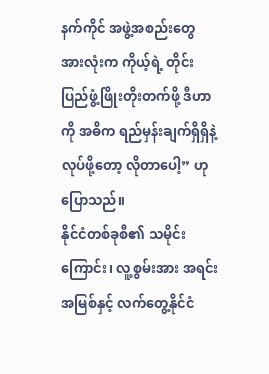နက်ကိုင် အဖွဲ့အစည်းတွေ အားလုံးက ကိုယ့်ရဲ့ တိုင်းပြည်ဖွံ့ဖြိုးတိုးတက်ဖို့ ဒီဟာကို အဓိက ရည်မှန်းချက်ရှိရှိနဲ့ လုပ်ဖို့တော့ လိုတာပေါ့” ဟု ပြောသည်။
နိုင်ငံတစ်ခုစီ၏ သမိုင်းကြောင်း၊ လူ့စွမ်းအား အရင်းအမြစ်နှင့် လက်တွေ့နိုင်ငံ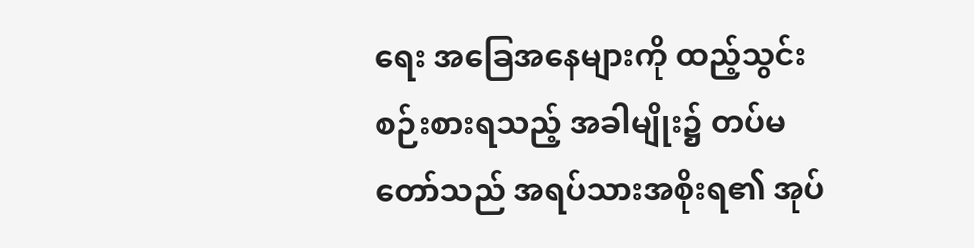ရေး အခြေအနေများကို ထည့်သွင်း စဉ်းစားရသည့် အခါမျိုး၌ တပ်မတော်သည် အရပ်သားအစိုးရ၏ အုပ်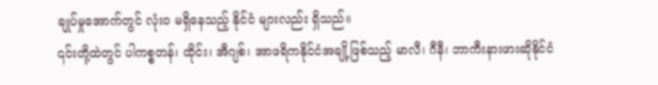ချုပ်မှုအောက်တွင် လုံးဝ မရှိနေသည့် နိုင်ငံ များလည်း ရှိသည်။
၎င်းတို့ထဲတွင် ပါကစ္စတန်၊ ထိုင်း၊ အီဂျစ်၊ အာဖရိကနိုင်ငံအချို့ဖြစ်သည့် မာလီ၊ ဂီနီ၊ ဘာကီးနားဖားဆိုနိုင်ငံ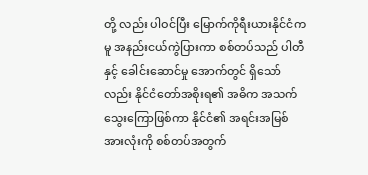တို့ လည်း ပါဝင်ပြီး မြောက်ကိုရီးယားနိုင်ငံကမူ အနည်းငယ်ကွဲပြားကာ စစ်တပ်သည် ပါတီနှင့် ခေါင်းဆောင်မှု အောက်တွင် ရှိသော်လည်း နိုင်ငံတော်အစိုးရ၏ အဓိက အသက်သွေးကြောဖြစ်ကာ နိုင်ငံ၏ အရင်းအမြစ် အားလုံးကို စစ်တပ်အတွက်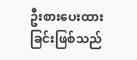ဦးစားပေးထားခြင်းဖြစ်သည်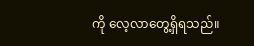ကို လေ့လာတွေ့ရှိရသည်။